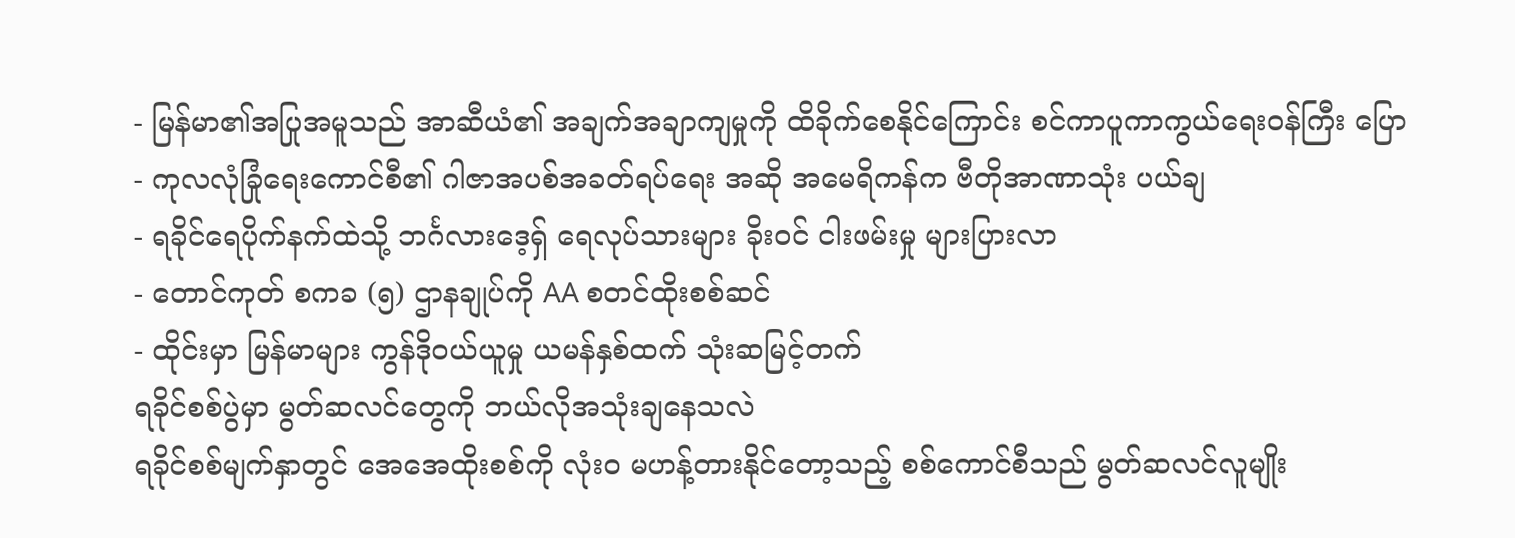- မြန်မာ၏အပြုအမူသည် အာဆီယံ၏ အချက်အချာကျမှုကို ထိခိုက်စေနိုင်ကြောင်း စင်ကာပူကာကွယ်ရေးဝန်ကြီး ပြော
- ကုလလုံခြုံရေးကောင်စီ၏ ဂါဇာအပစ်အခတ်ရပ်ရေး အဆို အမေရိကန်က ဗီတိုအာဏာသုံး ပယ်ချ
- ရခိုင်ရေပိုက်နက်ထဲသို့ ဘင်္ဂလားဒေ့ရှ် ရေလုပ်သားများ ခိုးဝင် ငါးဖမ်းမှု များပြားလာ
- တောင်ကုတ် စကခ (၅) ဌာနချုပ်ကို AA စတင်ထိုးစစ်ဆင်
- ထိုင်းမှာ မြန်မာများ ကွန်ဒိုဝယ်ယူမှု ယမန်နှစ်ထက် သုံးဆမြင့်တက်
ရခိုင်စစ်ပွဲမှာ မွတ်ဆလင်တွေကို ဘယ်လိုအသုံးချနေသလဲ
ရခိုင်စစ်မျက်နှာတွင် အေအေထိုးစစ်ကို လုံးဝ မဟန့်တားနိုင်တော့သည့် စစ်ကောင်စီသည် မွတ်ဆလင်လူမျိုး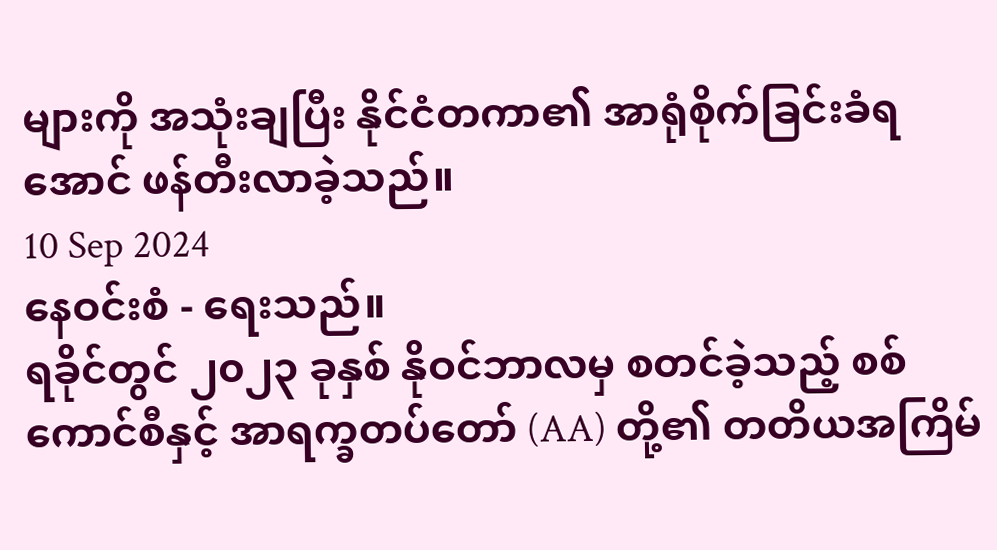များကို အသုံးချပြီး နိုင်ငံတကာ၏ အာရုံစိုက်ခြင်းခံရအောင် ဖန်တီးလာခဲ့သည်။
10 Sep 2024
နေဝင်းစံ - ရေးသည်။
ရခိုင်တွင် ၂၀၂၃ ခုနှစ် နိုဝင်ဘာလမှ စတင်ခဲ့သည့် စစ်ကောင်စီနှင့် အာရက္ခတပ်တော် (AA) တို့၏ တတိယအကြိမ်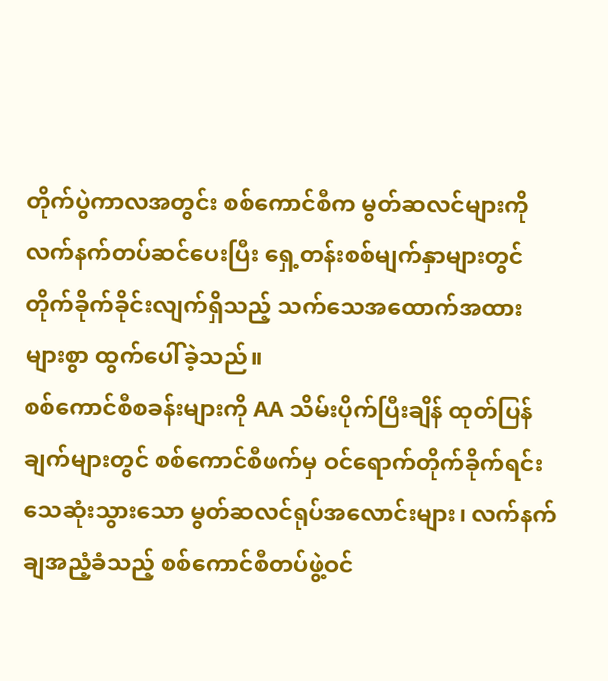တိုက်ပွဲကာလအတွင်း စစ်ကောင်စီက မွတ်ဆလင်များကို လက်နက်တပ်ဆင်ပေးပြီး ရှေ့တန်းစစ်မျက်နှာများတွင် တိုက်ခိုက်ခိုင်းလျက်ရှိသည့် သက်သေအထောက်အထား များစွာ ထွက်ပေါ်ခဲ့သည်။
စစ်ကောင်စီစခန်းများကို AA သိမ်းပိုက်ပြီးချိန် ထုတ်ပြန်ချက်များတွင် စစ်ကောင်စီဖက်မှ ဝင်ရောက်တိုက်ခိုက်ရင်း သေဆုံးသွားသော မွတ်ဆလင်ရုပ်အလောင်းများ၊ လက်နက်ချအညံ့ခံသည့် စစ်ကောင်စီတပ်ဖွဲ့ဝင်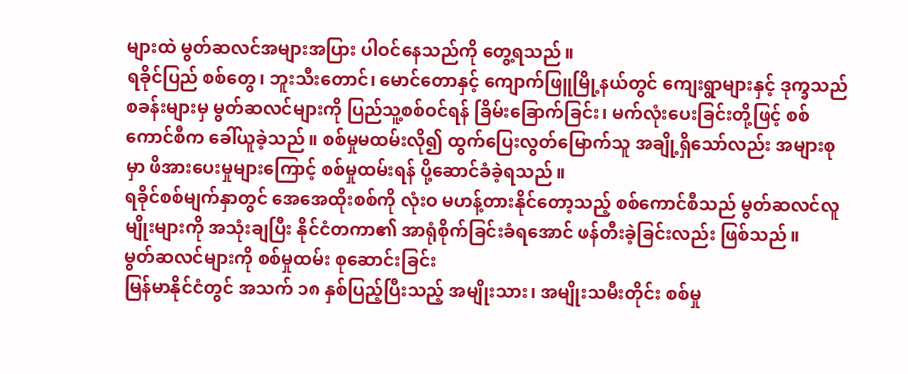များထဲ မွတ်ဆလင်အများအပြား ပါဝင်နေသည်ကို တွေ့ရသည်။
ရခိုင်ပြည် စစ်တွေ၊ ဘူးသီးတောင်၊ မောင်တောနှင့် ကျောက်ဖြူမြို့နယ်တွင် ကျေးရွာများနှင့် ဒုက္ခသည်စခန်းများမှ မွတ်ဆလင်များကို ပြည်သူ့စစ်ဝင်ရန် ခြိမ်းခြောက်ခြင်း၊ မက်လုံးပေးခြင်းတို့ဖြင့် စစ်ကောင်စီက ခေါ်ယူခဲ့သည်။ စစ်မှုမထမ်းလို၍ ထွက်ပြေးလွတ်မြောက်သူ အချို့ရှိသော်လည်း အများစုမှာ ဖိအားပေးမှုများကြောင့် စစ်မှုထမ်းရန် ပို့ဆောင်ခံခဲ့ရသည်။
ရခိုင်စစ်မျက်နှာတွင် အေအေထိုးစစ်ကို လုံးဝ မဟန့်တားနိုင်တော့သည့် စစ်ကောင်စီသည် မွတ်ဆလင်လူမျိုးများကို အသုံးချပြီး နိုင်ငံတကာ၏ အာရုံစိုက်ခြင်းခံရအောင် ဖန်တီးခဲ့ခြင်းလည်း ဖြစ်သည်။
မွတ်ဆလင်များကို စစ်မှုထမ်း စုဆောင်းခြင်း
မြန်မာနိုင်ငံတွင် အသက် ၁၈ နှစ်ပြည့်ပြီးသည့် အမျိုးသား၊ အမျိုးသမီးတိုင်း စစ်မှု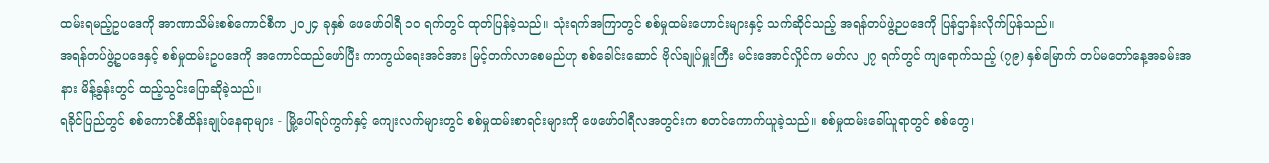ထမ်းရမည့်ဥပဒေကို အာဏာသိမ်းစစ်ကောင်စီက ၂၀၂၄ ခုနှစ် ဖေဖော်ဝါရီ ၁၀ ရက်တွင် ထုတ်ပြန်ခဲ့သည်။ သုံးရက်အကြာတွင် စစ်မှုထမ်းဟောင်းများနှင့် သက်ဆိုင်သည့် အရန်တပ်ဖွဲ့ဉပဒေကို ပြန်ဌာန်းလိုက်ပြန်သည်။
အရန်တပ်ဖွဲ့ဥပဒေနှင့် စစ်မှုထမ်းဥပဒေကို အကောင်ထည်ဖော်ပြီး ကာကွယ်ရေးအင်အား မြင့်တက်လာစေမည်ဟု စစ်ခေါင်းဆောင် ဗိုလ်ချုပ်မှူးကြီး မင်းအောင်လှိုင်က မတ်လ ၂၇ ရက်တွင် ကျရောက်သည့် (၇၉) နှစ်မြောက် တပ်မတော်နေ့အခမ်းအနား မိန့်ခွန်းတွင် ထည့်သွင်းပြောဆိုခဲ့သည်။
ရခိုင်ပြည်တွင် စစ်ကောင်စီထိန်းချုပ်နေရာများ - မြို့ပေါ်ရပ်ကွက်နှင့် ကျေးလက်များတွင် စစ်မှုထမ်းစာရင်းများကို ဖေဖော်ဝါရီလအတွင်းက စတင်ကောက်ယူခဲ့သည်။ စစ်မှုထမ်းခေါ်ယူရာတွင် စစ်တွေ၊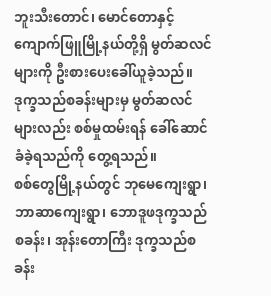ဘူးသီးတောင်၊ မောင်တောနှင့် ကျောက်ဖြူမြို့နယ်တို့ရှိ မွတ်ဆလင်များကို ဦးစားပေးခေါ်ယူခဲ့သည်။ ဒုက္ခသည်စခန်းများမှ မွတ်ဆလင်များလည်း စစ်မှုထမ်းရန် ခေါ်ဆောင်ခံခဲ့ရသည်ကို တွေ့ရသည်။
စစ်တွေမြို့နယ်တွင် ဘုမေကျေးရွာ၊ ဘာဆာကျေးရွာ၊ ဘောဒူဖဒုက္ခသည်စခန်း၊ အုန်းတောကြီး ဒုက္ခသည်စခန်း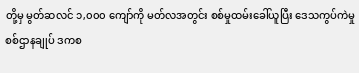တို့မှ မွတ်ဆလင် ၁,၀၀၀ ကျော်ကို မတ်လအတွင်း စစ်မှုထမ်းခေါ်ယူပြီး ဒေသကွပ်ကဲမှုစစ်ဌာနချုပ် ဒကစ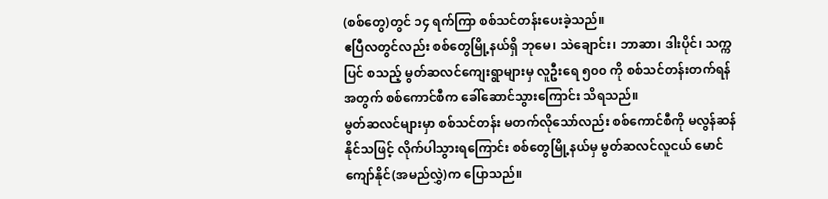(စစ်တွေ)တွင် ၁၄ ရက်ကြာ စစ်သင်တန်းပေးခဲ့သည်။
ဧပြီလတွင်လည်း စစ်တွေမြို့နယ်ရှိ ဘုမေ၊ သဲချောင်း၊ ဘာဆာ၊ ဒါးပိုင်၊ သက္ကပြင် စသည့် မွတ်ဆလင်ကျေးရွာများမှ လူဦးရေ ၅၀၀ ကို စစ်သင်တန်းတက်ရန်အတွက် စစ်ကောင်စီက ခေါ်ဆောင်သွားကြောင်း သိရသည်။
မွတ်ဆလင်များမှာ စစ်သင်တန်း မတက်လိုသော်လည်း စစ်ကောင်စီကို မလွန်ဆန်နိုင်သဖြင့် လိုက်ပါသွားရကြောင်း စစ်တွေမြို့နယ်မှ မွတ်ဆလင်လူငယ် မောင်ကျော်နိုင်(အမည်လွှဲ)က ပြောသည်။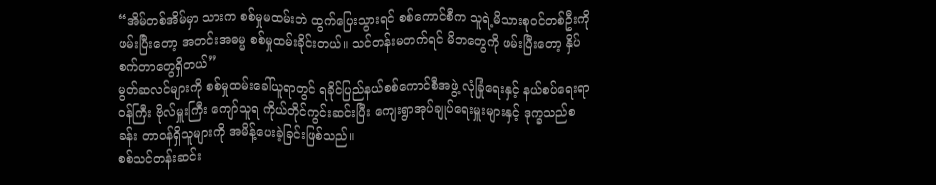“အိမ်တစ်အိမ်မှာ သားက စစ်မှုမထမ်းဘဲ ထွက်ပြေးသွားရင် စစ်ကောင်စီက သူရဲ့မိသားစုဝင်တစ်ဦးကို ဖမ်းပြီးတော့ အတင်းအဓမ္မ စစ်မှုထမ်းခိုင်းတယ်။ သင်တန်းမတက်ရင် မိဘတွေကို ဖမ်းပြီးတော့ နှိပ်စက်တာတွေရှိတယ်”
မွတ်ဆလင်များကို စစ်မှုထမ်းခေါ်ယူရာတွင် ရခိုင်ပြည်နယ်စစ်ကောင်စီအဖွဲ့ လုံခြုံရေးနှင့် နယ်စပ်ရေးရာဝန်ကြီး ဗိုလ်မှူးကြီး ကျော်သူရ ကိုယ်တိုင်ကွင်းဆင်းပြီး ကျေးရွာအုပ်ချုပ်ရေးမှူးများနှင့် ဒုက္ခသည်စခန်း တာဝန်ရှိသူများကို အမိန့်ပေးခဲ့ခြင်းဖြစ်သည်။
စစ်သင်တန်းဆင်း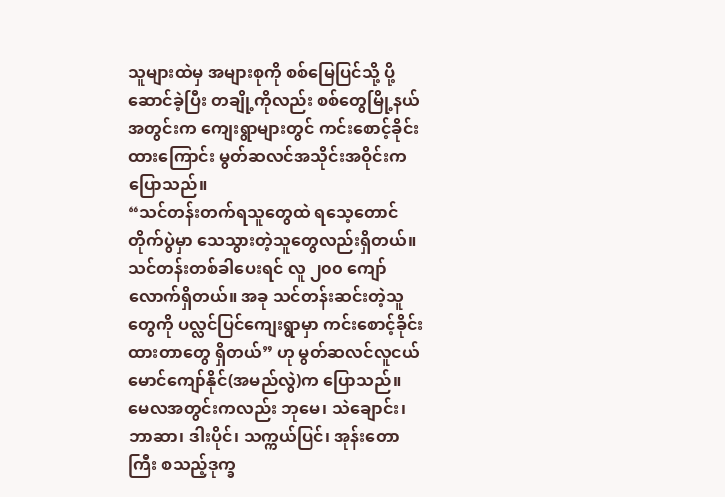သူများထဲမှ အများစုကို စစ်မြေပြင်သို့ ပို့ဆောင်ခဲ့ပြီး တချို့ကိုလည်း စစ်တွေမြို့နယ်အတွင်းက ကျေးရွာများတွင် ကင်းစောင့်ခိုင်းထားကြောင်း မွတ်ဆလင်အသိုင်းအဝိုင်းက ပြောသည်။
“သင်တန်းတက်ရသူတွေထဲ ရသေ့တောင်တိုက်ပွဲမှာ သေသွားတဲ့သူတွေလည်းရှိတယ်။ သင်တန်းတစ်ခါပေးရင် လူ ၂၀၀ ကျော်လောက်ရှိတယ်။ အခု သင်တန်းဆင်းတဲ့သူတွေကို ပလ္လင်ပြင်ကျေးရွာမှာ ကင်းစောင့်ခိုင်းထားတာတွေ ရှိတယ်” ဟု မွတ်ဆလင်လူငယ် မောင်ကျော်နိုင်(အမည်လွဲ)က ပြောသည်။
မေလအတွင်းကလည်း ဘုမေ၊ သဲချောင်း၊ ဘာဆာ၊ ဒါးပိုင်၊ သက္ကယ်ပြင်၊ အုန်းတောကြီး စသည့်ဒုက္ခ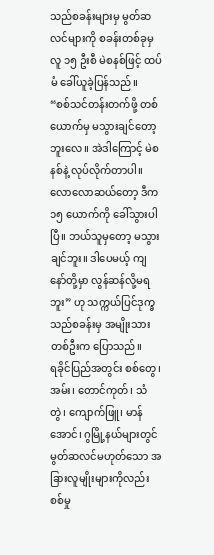သည်စခန်းများမှ မွတ်ဆလင်များကို စခန်းတစ်ခုမှ လူ ၁၅ ဦးစီ မဲစနစ်ဖြင့် ထပ်မံ ခေါ်ယူခဲ့ပြန်သည်။
“စစ်သင်တန်းတက်ဖို့ တစ်ယောက်မှ မသွားချင်တော့ဘူးလေ။ အဲဒါကြောင့် မဲစနစ်နဲ့ လုပ်လိုက်တာပါ။ လောလောဆယ်တော့ ဒီက ၁၅ ယောက်ကို ခေါ်သွားပါပြီ။ ဘယ်သူမှတော့ မသွားချင်ဘူး။ ဒါပေမယ့် ကျနော်တို့မှာ လွန်ဆန်လို့မရဘူး” ဟု သက္ကယ်ပြင်ဒုက္ခသည်စခန်းမှ အမျိုးသားတစ်ဦးက ပြောသည်။
ရခိုင်ပြည်အတွင်း စစ်တွေ၊ အမ်း၊ တောင်ကုတ်၊ သံတွဲ၊ ကျောက်ဖြူ၊ မာန်အောင်၊ ဂွမြို့နယ်များတွင် မွတ်ဆလင်မဟုတ်သော အခြားလူမျိုးများကိုလည်း စစ်မှု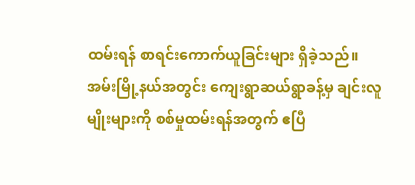ထမ်းရန် စာရင်းကောက်ယူခြင်းများ ရှိခဲ့သည်။
အမ်းမြို့နယ်အတွင်း ကျေးရွာဆယ်ရွာခန့်မှ ချင်းလူမျိုးများကို စစ်မှုထမ်းရန်အတွက် ဧပြီ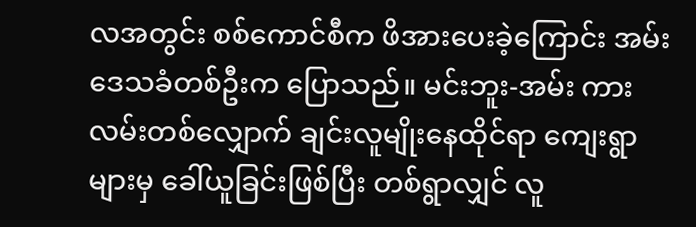လအတွင်း စစ်ကောင်စီက ဖိအားပေးခဲ့ကြောင်း အမ်းဒေသခံတစ်ဦးက ပြောသည်။ မင်းဘူး-အမ်း ကားလမ်းတစ်လျှောက် ချင်းလူမျိုးနေထိုင်ရာ ကျေးရွာများမှ ခေါ်ယူခြင်းဖြစ်ပြီး တစ်ရွာလျှင် လူ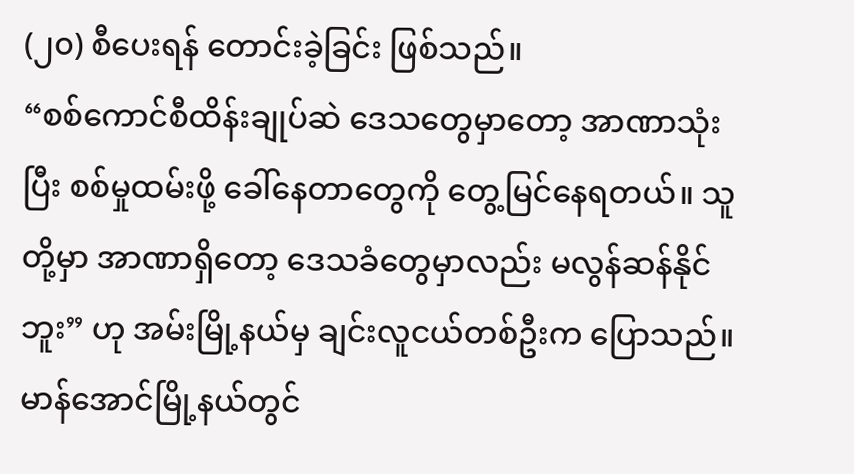(၂၀) စီပေးရန် တောင်းခဲ့ခြင်း ဖြစ်သည်။
“စစ်ကောင်စီထိန်းချုပ်ဆဲ ဒေသတွေမှာတော့ အာဏာသုံးပြီး စစ်မှုထမ်းဖို့ ခေါ်နေတာတွေကို တွေ့မြင်နေရတယ်။ သူတို့မှာ အာဏာရှိတော့ ဒေသခံတွေမှာလည်း မလွန်ဆန်နိုင်ဘူး” ဟု အမ်းမြို့နယ်မှ ချင်းလူငယ်တစ်ဦးက ပြောသည်။
မာန်အောင်မြို့နယ်တွင်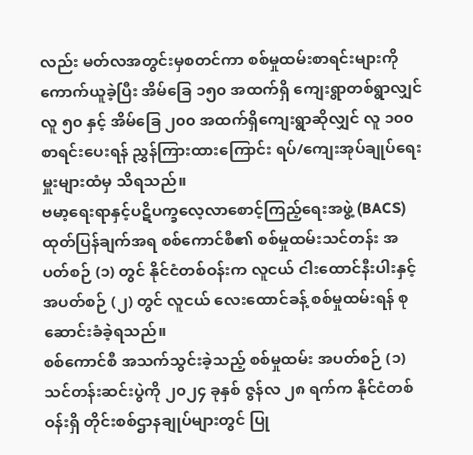လည်း မတ်လအတွင်းမှစတင်ကာ စစ်မှုထမ်းစာရင်းများကို ကောက်ယူခဲ့ပြီး အိမ်ခြေ ၁၅၀ အထက်ရှိ ကျေးရွာတစ်ရွာလျှင် လူ ၅၀ နှင့် အိမ်ခြေ ၂၀၀ အထက်ရှိကျေးရွာဆိုလျှင် လူ ၁၀၀ စာရင်းပေးရန် ညွှန်ကြားထားကြောင်း ရပ်/ကျေးအုပ်ချုပ်ရေးမှူးများထံမှ သိရသည်။
ဗမာ့ရေးရာနှင့်ပဋိပက္ခလေ့လာစောင့်ကြည့်ရေးအဖွဲ့ (BACS) ထုတ်ပြန်ချက်အရ စစ်ကောင်စီ၏ စစ်မှုထမ်းသင်တန်း အပတ်စဉ် (၁) တွင် နိုင်ငံတစ်ဝန်းက လူငယ် ငါးထောင်နီးပါးနှင့် အပတ်စဉ် (၂) တွင် လူငယ် လေးထောင်ခန့် စစ်မှုထမ်းရန် စုဆောင်းခံခဲ့ရသည်။
စစ်ကောင်စီ အသက်သွင်းခဲ့သည့် စစ်မှုထမ်း အပတ်စဉ် (၁) သင်တန်းဆင်းပွဲကို ၂၀၂၄ ခုနှစ် ဇွန်လ ၂၈ ရက်က နိုင်ငံတစ်ဝန်းရှိ တိုင်းစစ်ဌာနချုပ်များတွင် ပြု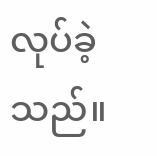လုပ်ခဲ့သည်။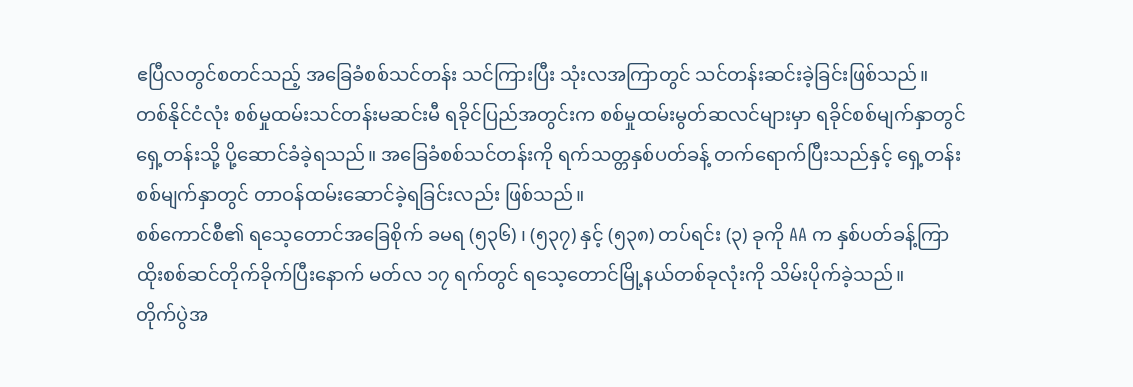ဧပြီလတွင်စတင်သည့် အခြေခံစစ်သင်တန်း သင်ကြားပြီး သုံးလအကြာတွင် သင်တန်းဆင်းခဲ့ခြင်းဖြစ်သည်။
တစ်နိုင်ငံလုံး စစ်မှုထမ်းသင်တန်းမဆင်းမီ ရခိုင်ပြည်အတွင်းက စစ်မှုထမ်းမွတ်ဆလင်များမှာ ရခိုင်စစ်မျက်နှာတွင် ရှေ့တန်းသို့ ပို့ဆောင်ခံခဲ့ရသည်။ အခြေခံစစ်သင်တန်းကို ရက်သတ္တနှစ်ပတ်ခန့် တက်ရောက်ပြီးသည်နှင့် ရှေ့တန်းစစ်မျက်နှာတွင် တာဝန်ထမ်းဆောင်ခဲ့ရခြင်းလည်း ဖြစ်သည်။
စစ်ကောင်စီ၏ ရသေ့တောင်အခြေစိုက် ခမရ (၅၃၆) ၊ (၅၃၇) နှင့် (၅၃၈) တပ်ရင်း (၃) ခုကို AA က နှစ်ပတ်ခန့်ကြာ ထိုးစစ်ဆင်တိုက်ခိုက်ပြီးနောက် မတ်လ ၁၇ ရက်တွင် ရသေ့တောင်မြို့နယ်တစ်ခုလုံးကို သိမ်းပိုက်ခဲ့သည်။
တိုက်ပွဲအ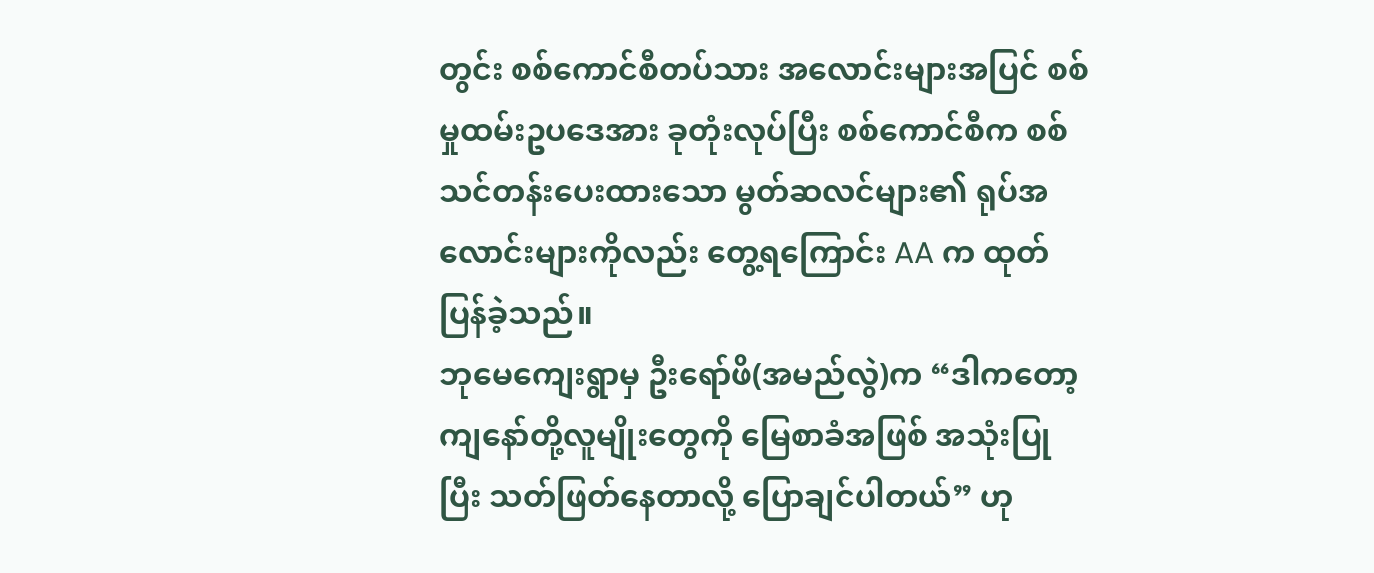တွင်း စစ်ကောင်စီတပ်သား အလောင်းများအပြင် စစ်မှုထမ်းဥပဒေအား ခုတုံးလုပ်ပြီး စစ်ကောင်စီက စစ်သင်တန်းပေးထားသော မွတ်ဆလင်များ၏ ရုပ်အလောင်းများကိုလည်း တွေ့ရကြောင်း AA က ထုတ်ပြန်ခဲ့သည်။
ဘုမေကျေးရွာမှ ဦးရော်ဖိ(အမည်လွဲ)က “ဒါကတော့ ကျနော်တို့လူမျိုးတွေကို မြေစာခံအဖြစ် အသုံးပြုပြီး သတ်ဖြတ်နေတာလို့ ပြောချင်ပါတယ်” ဟု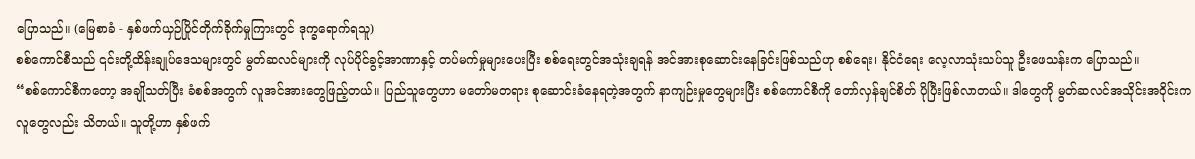ပြောသည်။ (မြေစာခံ - နှစ်ဖက်ယှဉ်ပြိုင်တိုက်ခိုက်မှုကြားတွင် ဒုက္ခရောက်ရသူ)
စစ်ကောင်စီသည် ၎င်းတို့ထိန်းချုပ်ဒေသများတွင် မွတ်ဆလင်များကို လုပ်ပိုင်ခွင့်အာဏာနှင့် တပ်မက်မှုများပေးပြီး စစ်ရေးတွင်အသုံးချရန် အင်အားစုဆောင်းနေခြင်းဖြစ်သည်ဟု စစ်ရေး၊ နိုင်ငံရေး လေ့လာသုံးသပ်သူ ဦးဖေသန်းက ပြောသည်။
“စစ်ကောင်စီကတော့ အချိုသတ်ပြီး ခံစစ်အတွက် လူအင်အားတွေဖြည့်တယ်။ ပြည်သူတွေဟာ မတော်မတရား စုဆောင်းခံနေရတဲ့အတွက် နာကျဉ်းမှုတွေများပြီး စစ်ကောင်စီကို တော်လှန်ချင်စိတ် ပိုပြီးဖြစ်လာတယ်။ ဒါတွေကို မွတ်ဆလင်အသိုင်းအဝိုင်းက လူတွေလည်း သိတယ်။ သူတို့ဟာ နှစ်ဖက်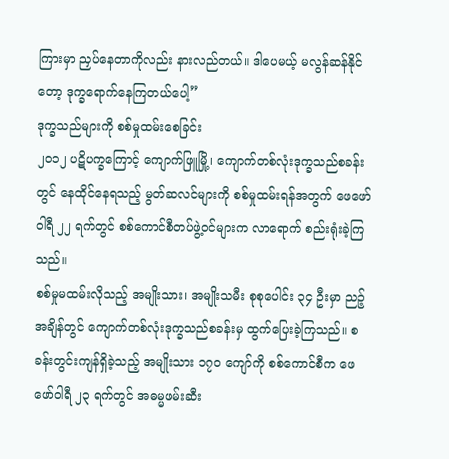ကြားမှာ ညှပ်နေတာကိုလည်း နားလည်တယ်။ ဒါပေမယ့် မလွန်ဆန်နိုင်တော့ ဒုက္ခရောက်နေကြတယ်ပေါ့”
ဒုက္ခသည်များကို စစ်မှုထမ်းစေခြင်း
၂၀၁၂ ပဋိပက္ခကြောင့် ကျောက်ဖြူမြို့၊ ကျောက်တစ်လုံးဒုက္ခသည်စခန်းတွင် နေထိုင်နေရသည့် မွတ်ဆလင်များကို စစ်မှုထမ်းရန်အတွက် ဖေဖော်ဝါရီ ၂၂ ရက်တွင် စစ်ကောင်စီတပ်ဖွဲ့ဝင်များက လာရောက် စည်းရုံးခဲ့ကြသည်။
စစ်မှုမထမ်းလိုသည့် အမျိုးသား၊ အမျိုးသမီး စုစုပေါင်း ၃၄ ဦးမှာ ညဉ့်အချိန်တွင် ကျောက်တစ်လုံးဒုက္ခသည်စခန်းမှ ထွက်ပြေးခဲ့ကြသည်။ စခန်းတွင်းကျန်ရှိခဲ့သည့် အမျိုးသား ၁၇၀ ကျော်ကို စစ်ကောင်စီက ဖေဖော်ဝါရီ ၂၃ ရက်တွင် အဓမ္မဖမ်းဆီး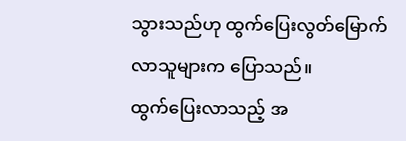သွားသည်ဟု ထွက်ပြေးလွတ်မြောက်လာသူများက ပြောသည်။
ထွက်ပြေးလာသည့် အ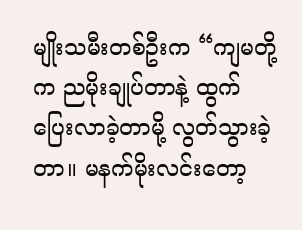မျိုးသမီးတစ်ဦးက “ကျမတို့က ညမိုးချုပ်တာနဲ့ ထွက်ပြေးလာခဲ့တာမို့ လွတ်သွားခဲ့တာ။ မနက်မိုးလင်းတော့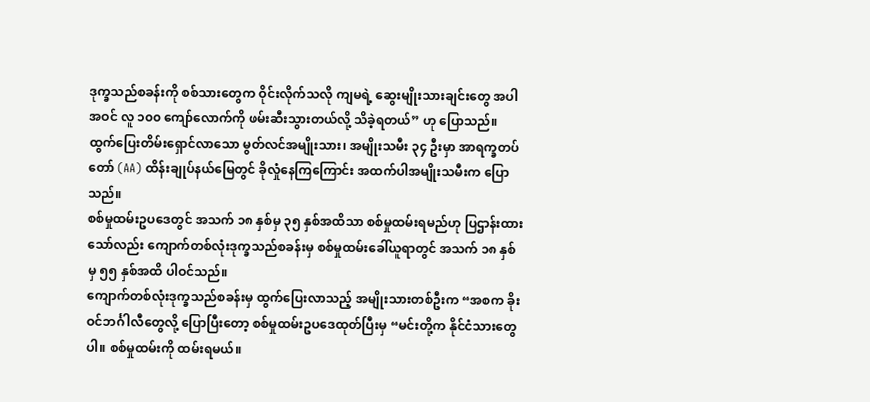ဒုက္ခသည်စခန်းကို စစ်သားတွေက ဝိုင်းလိုက်သလို ကျမရဲ့ ဆွေးမျိုးသားချင်းတွေ အပါအဝင် လူ ၁၀၀ ကျော်လောက်ကို ဖမ်းဆီးသွားတယ်လို့ သိခဲ့ရတယ်” ဟု ပြောသည်။
ထွက်ပြေးတိမ်းရှောင်လာသော မွတ်လင်အမျိုးသား၊ အမျိုးသမီး ၃၄ ဦးမှာ အာရက္ခတပ်တော် (AA) ထိန်းချုပ်နယ်မြေတွင် ခိုလှုံနေကြကြောင်း အထက်ပါအမျိုးသမီးက ပြောသည်။
စစ်မှုထမ်းဥပဒေတွင် အသက် ၁၈ နှစ်မှ ၃၅ နှစ်အထိသာ စစ်မှုထမ်းရမည်ဟု ပြဌာန်းထားသော်လည်း ကျောက်တစ်လုံးဒုက္ခသည်စခန်းမှ စစ်မှုထမ်းခေါ်ယူရာတွင် အသက် ၁၈ နှစ်မှ ၅၅ နှစ်အထိ ပါဝင်သည်။
ကျောက်တစ်လုံးဒုက္ခသည်စခန်းမှ ထွက်ပြေးလာသည့် အမျိုးသားတစ်ဦးက “အစက ခိုးဝင်ဘင်္ဂါလီတွေလို့ ပြောပြီးတော့ စစ်မှုထမ်းဥပဒေထုတ်ပြီးမှ “မင်းတို့က နိုင်ငံသားတွေပါ။ စစ်မှုထမ်းကို ထမ်းရမယ်။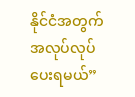နိုင်ငံအတွက် အလုပ်လုပ်ပေးရမယ်”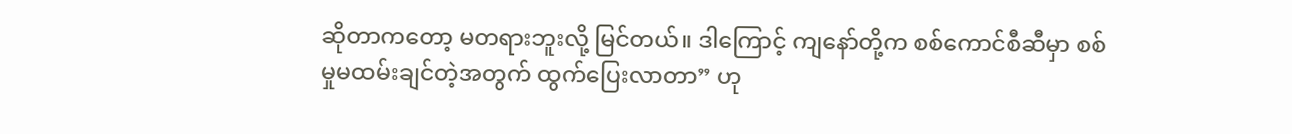ဆိုတာကတော့ မတရားဘူးလို့ မြင်တယ်။ ဒါကြောင့် ကျနော်တို့က စစ်ကောင်စီဆီမှာ စစ်မှုမထမ်းချင်တဲ့အတွက် ထွက်ပြေးလာတာ” ဟု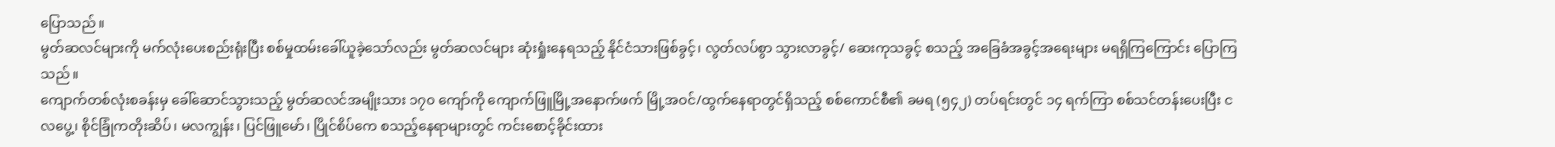ပြောသည်။
မွတ်ဆလင်များကို မက်လုံးပေးစည်းရုံးပြီး စစ်မှုထမ်းခေါ်ယူခဲ့သော်လည်း မွတ်ဆလင်များ ဆုံးရှုံးနေရသည့် နိုင်ငံသားဖြစ်ခွင့်၊ လွတ်လပ်စွာ သွားလာခွင့်/ ဆေးကုသခွင့် စသည့် အခြေခံအခွင့်အရေးများ မရရှိကြကြောင်း ပြောကြသည်။
ကျောက်တစ်လုံးစခန်းမှ ခေါ်ဆောင်သွားသည့် မွတ်ဆလင်အမျိုးသား ၁၇၀ ကျော်ကို ကျောက်ဖြူမြို့အနောက်ဖက် မြို့အဝင်/ထွက်နေရာတွင်ရှိသည့် စစ်ကောင်စီ၏ ခမရ (၅၄၂) တပ်ရင်းတွင် ၁၄ ရက်ကြာ စစ်သင်တန်းပေးပြီး ငလပွေ့၊ စိုင်ခြုံကတိုးဆိပ်၊ မလကျွန်း၊ ပြင်ဖြူမော်၊ ပြိုင်စိပ်ကေ စသည့်နေရာများတွင် ကင်းစောင့်ခိုင်းထား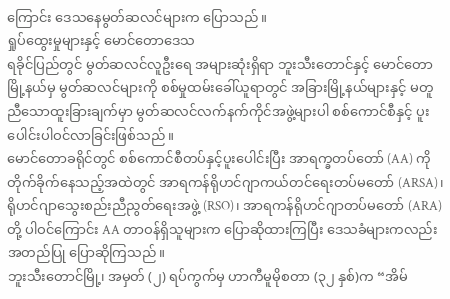ကြောင်း ဒေသနေမွတ်ဆလင်များက ပြောသည်။
ရှုပ်ထွေးမှုများနှင့် မောင်တောဒေသ
ရခိုင်ပြည်တွင် မွတ်ဆလင်လူဦးရေ အများဆုံးရှိရာ ဘူးသီးတောင်နှင့် မောင်တောမြို့နယ်မှ မွတ်ဆလင်များကို စစ်မှုထမ်းခေါ်ယူရာတွင် အခြားမြို့နယ်များနှင့် မတူညီသောထူးခြားချက်မှာ မွတ်ဆလင်လက်နက်ကိုင်အဖွဲ့များပါ စစ်ကောင်စီနှင့် ပူးပေါင်းပါဝင်လာခြင်းဖြစ်သည်။
မောင်တောခရိုင်တွင် စစ်ကောင်စီတပ်နှင့်ပူးပေါင်းပြီး အာရက္ခတပ်တော် (AA) ကို တိုက်ခိုက်နေသည့်အထဲတွင် အာရကန်ရိုဟင်ဂျာကယ်တင်ရေးတပ်မတော် (ARSA)၊ ရိုဟင်ဂျာသွေးစည်းညီညွတ်ရေးအဖွဲ့ (RSO)၊ အာရကန်ရိုဟင်ဂျာတပ်မတော် (ARA) တို့ ပါဝင်ကြောင်း AA တာဝန်ရှိသူများက ပြောဆိုထားကြပြီး ဒေသခံများကလည်း အတည်ပြု ပြောဆိုကြသည်။
ဘူးသီးတောင်မြို့၊ အမှတ် (၂) ရပ်ကွက်မှ ဟာကီမူမိုစတာ (၃၂ နှစ်)က “အိမ်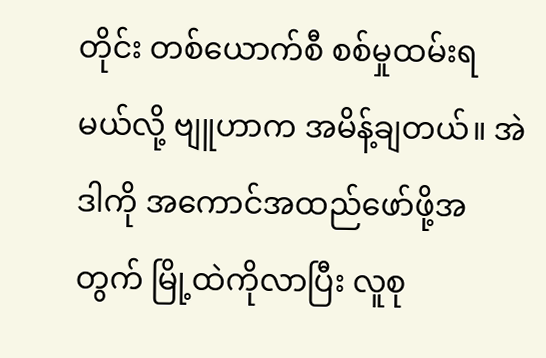တိုင်း တစ်ယောက်စီ စစ်မှုထမ်းရမယ်လို့ ဗျူဟာက အမိန့်ချတယ်။ အဲဒါကို အကောင်အထည်ဖော်ဖို့အတွက် မြို့ထဲကိုလာပြီး လူစု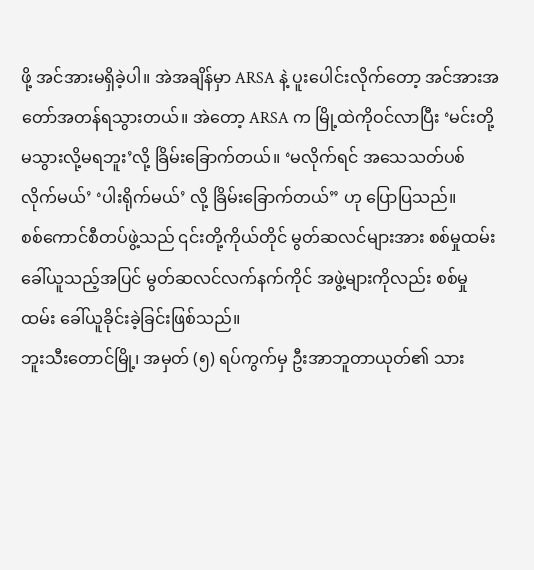ဖို့ အင်အားမရှိခဲ့ပါ။ အဲအချိန်မှာ ARSA နဲ့ ပူးပေါင်းလိုက်တော့ အင်အားအတော်အတန်ရသွားတယ်။ အဲတော့ ARSA က မြို့ထဲကိုဝင်လာပြီး ‘မင်းတို့ မသွားလို့မရဘူး’လို့ ခြိမ်းခြောက်တယ်။ ‘မလိုက်ရင် အသေသတ်ပစ်လိုက်မယ်’ ‘ပါးရိုက်မယ်’ လို့ ခြိမ်းခြောက်တယ်” ဟု ပြောပြသည်။
စစ်ကောင်စီတပ်ဖွဲ့သည် ၎င်းတို့ကိုယ်တိုင် မွတ်ဆလင်များအား စစ်မှုထမ်းခေါ်ယူသည့်အပြင် မွတ်ဆလင်လက်နက်ကိုင် အဖွဲ့များကိုလည်း စစ်မှုထမ်း ခေါ်ယူခိုင်းခဲ့ခြင်းဖြစ်သည်။
ဘူးသီးတောင်မြို့၊ အမှတ် (၅) ရပ်ကွက်မှ ဦးအာဘူတာယုတ်၏ သား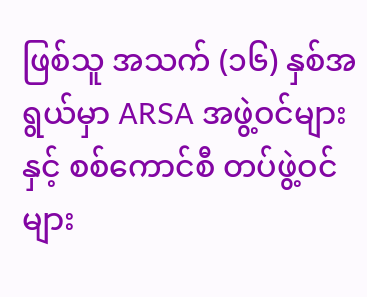ဖြစ်သူ အသက် (၁၆) နှစ်အရွယ်မှာ ARSA အဖွဲ့ဝင်များနှင့် စစ်ကောင်စီ တပ်ဖွဲ့ဝင်များ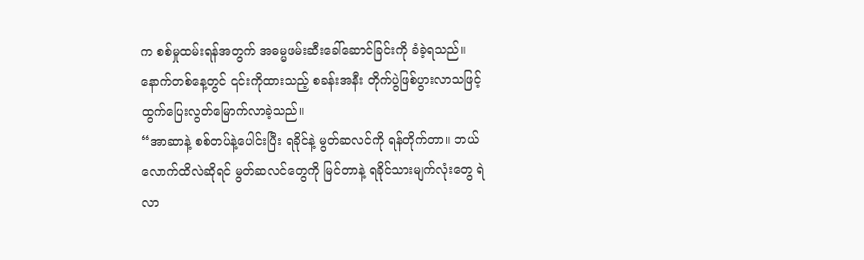က စစ်မှုထမ်းရန်အတွက် အဓမ္မဖမ်းဆီးခေါ်ဆောင်ခြင်းကို ခံခဲ့ရသည်။ နောက်တစ်နေ့တွင် ၎င်းကိုထားသည့် စခန်းအနီး တိုက်ပွဲဖြစ်ပွားလာသဖြင့် ထွက်ပြေးလွတ်မြောက်လာခဲ့သည်။
“အာဆာနဲ့ စစ်တပ်နဲ့ပေါင်းပြီး ရခိုင်နဲ့ မွတ်ဆလင်ကို ရန်တိုက်တာ။ ဘယ်လောက်ထိလဲဆိုရင် မွတ်ဆလင်တွေကို မြင်တာနဲ့ ရခိုင်သားမျက်လုံးတွေ ရဲလာ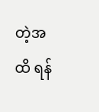တဲ့အထိ ရန်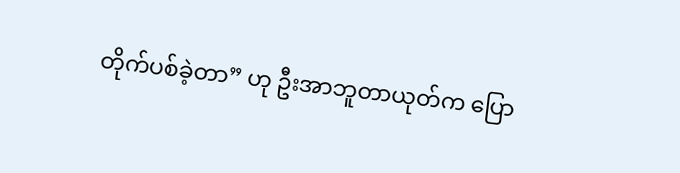တိုက်ပစ်ခဲ့တာ” ဟု ဦးအာဘူတာယုတ်က ပြော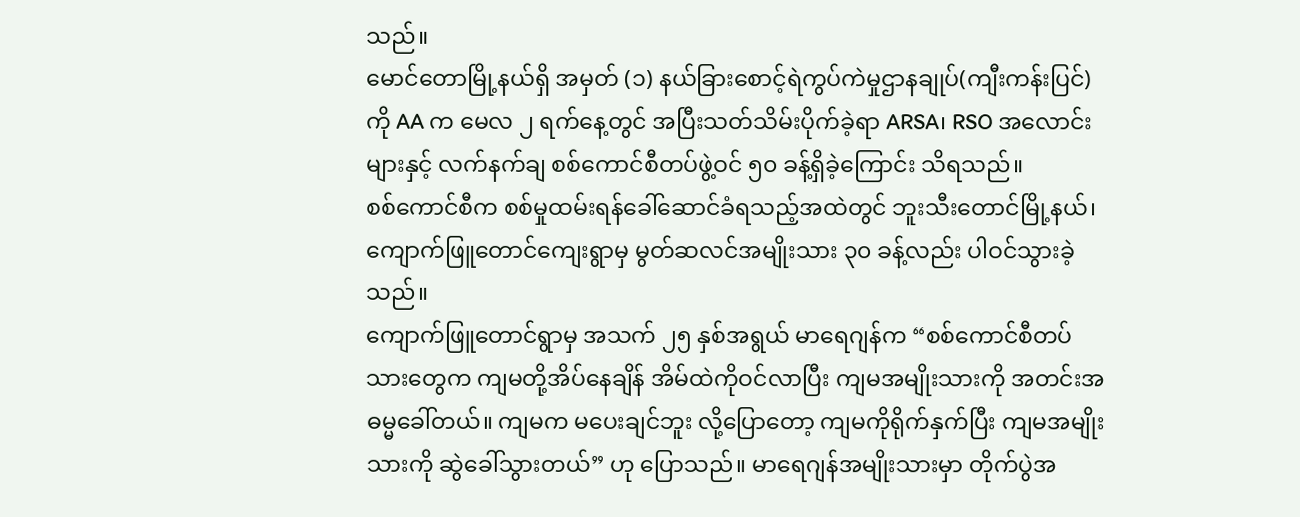သည်။
မောင်တောမြို့နယ်ရှိ အမှတ် (၁) နယ်ခြားစောင့်ရဲကွပ်ကဲမှုဌာနချုပ်(ကျီးကန်းပြင်) ကို AA က မေလ ၂ ရက်နေ့တွင် အပြီးသတ်သိမ်းပိုက်ခဲ့ရာ ARSA၊ RSO အလောင်းများနှင့် လက်နက်ချ စစ်ကောင်စီတပ်ဖွဲ့ဝင် ၅၀ ခန့်ရှိခဲ့ကြောင်း သိရသည်။
စစ်ကောင်စီက စစ်မှုထမ်းရန်ခေါ်ဆောင်ခံရသည့်အထဲတွင် ဘူးသီးတောင်မြို့နယ်၊ ကျောက်ဖြူတောင်ကျေးရွာမှ မွတ်ဆလင်အမျိုးသား ၃၀ ခန့်လည်း ပါဝင်သွားခဲ့သည်။
ကျောက်ဖြူတောင်ရွာမှ အသက် ၂၅ နှစ်အရွယ် မာရေဂျန်က “စစ်ကောင်စီတပ်သားတွေက ကျမတို့အိပ်နေချိန် အိမ်ထဲကိုဝင်လာပြီး ကျမအမျိုးသားကို အတင်းအဓမ္မခေါ်တယ်။ ကျမက မပေးချင်ဘူး လို့ပြောတော့ ကျမကိုရိုက်နှက်ပြီး ကျမအမျိုးသားကို ဆွဲခေါ်သွားတယ်” ဟု ပြောသည်။ မာရေဂျန်အမျိုးသားမှာ တိုက်ပွဲအ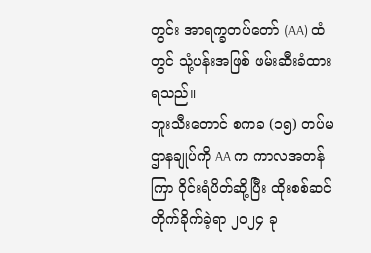တွင်း အာရက္ခတပ်တော် (AA) ထံတွင် သုံ့ပန်းအဖြစ် ဖမ်းဆီးခံထားရသည်။
ဘူးသီးတောင် စကခ (၁၅) တပ်မဌာနချုပ်ကို AA က ကာလအတန်ကြာ ဝိုင်းရံပိတ်ဆို့ပြီး ထိုးစစ်ဆင်တိုက်ခိုက်ခဲ့ရာ ၂၀၂၄ ခု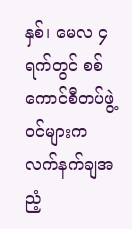နှစ်၊ မေလ ၄ ရက်တွင် စစ်ကောင်စီတပ်ဖွဲ့ဝင်များက လက်နက်ချအညံ့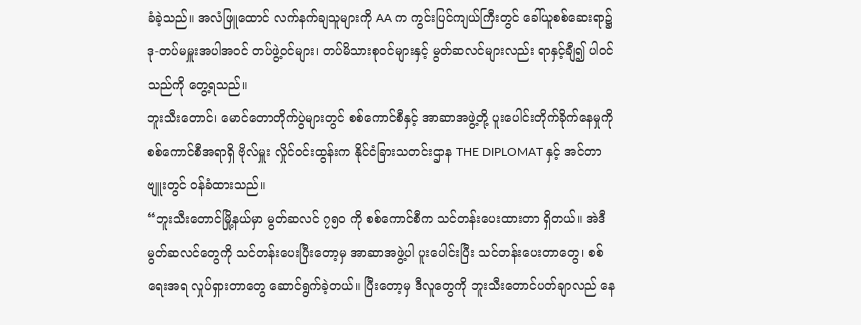ခံခဲ့သည်။ အလံဖြူထောင် လက်နက်ချသူများကို AA က ကွင်းပြင်ကျယ်ကြီးတွင် ခေါ်ယူစစ်ဆေးရာ၌ ဒု-တပ်မမှူးအပါအဝင် တပ်ဖွဲ့ဝင်များ၊ တပ်မိသားစုဝင်များနှင့် မွတ်ဆလင်များလည်း ရာနှင့်ချီ၍ ပါဝင်သည်ကို တွေ့ရသည်။
ဘူးသီးတောင်၊ မောင်တောတိုက်ပွဲများတွင် စစ်ကောင်စီနှင့် အာဆာအဖွဲ့တို့ ပူးပေါင်းတိုက်ခိုက်နေမှုကို စစ်ကောင်စီအရာရှိ ဗိုလ်မှူး လှိုင်ဝင်းထွန်းက နိုင်ငံခြားသတင်းဌာန THE DIPLOMAT နှင့် အင်တာဗျူးတွင် ဝန်ခံထားသည်။
“ဘူးသီးတောင်မြို့နယ်မှာ မွတ်ဆလင် ၇၅၀ ကို စစ်ကောင်စီက သင်တန်းပေးထားတာ ရှိတယ်။ အဲဒီ မွတ်ဆလင်တွေကို သင်တန်းပေးပြီးတော့မှ အာဆာအဖွဲ့ပါ ပူးပေါင်းပြီး သင်တန်းပေးတာတွေ၊ စစ်ရေးအရ လှုပ်ရှားတာတွေ ဆောင်ရွက်ခဲ့တယ်။ ပြီးတော့မှ ဒီလူတွေကို ဘူးသီးတောင်ပတ်ချာလည် နေ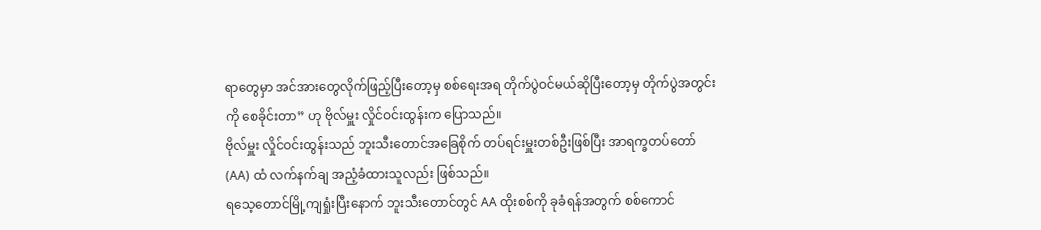ရာတွေမှာ အင်အားတွေလိုက်ဖြည့်ပြီးတော့မှ စစ်ရေးအရ တိုက်ပွဲဝင်မယ်ဆိုပြီးတော့မှ တိုက်ပွဲအတွင်းကို စေခိုင်းတာ” ဟု ဗိုလ်မှူး လှိုင်ဝင်းထွန်းက ပြောသည်။
ဗိုလ်မှူး လှိုင်ဝင်းထွန်းသည် ဘူးသီးတောင်အခြေစိုက် တပ်ရင်းမှူးတစ်ဦးဖြစ်ပြီး အာရက္ခတပ်တော် (AA) ထံ လက်နက်ချ အညံ့ခံထားသူလည်း ဖြစ်သည်။
ရသေ့တောင်မြို့ကျရှုံးပြီးနောက် ဘူးသီးတောင်တွင် AA ထိုးစစ်ကို ခုခံရန်အတွက် စစ်ကောင်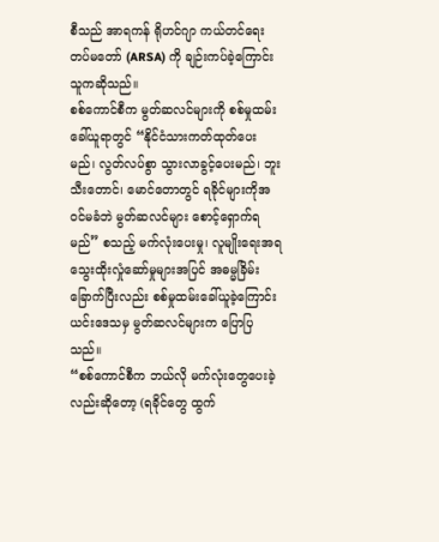စီသည် အာရကန် ရိုဟင်ဂျာ ကယ်တင်ရေးတပ်မတော် (ARSA) ကို ချဉ်းကပ်ခဲ့ကြောင်း သူကဆိုသည်။
စစ်ကောင်စီက မွတ်ဆလင်များကို စစ်မှုထမ်းခေါ်ယူရာတွင် “နိုင်ငံသားကတ်ထုတ်ပေးမည်၊ လွတ်လပ်စွာ သွားလာခွင့်ပေးမည်၊ ဘူးသီးတောင်၊ မောင်တောတွင် ရခိုင်များကိုအဝင်မခံဘဲ မွတ်ဆလင်များ စောင့်ရှောက်ရမည်” စသည့် မက်လုံးပေးမှု၊ လူမျိုးရေးအရ သွေးထိုးလှုံဆော်မှုများအပြင် အဓမ္မခြိမ်းခြောက်ပြီးလည်း စစ်မှုထမ်းခေါ်ယူခဲ့ကြောင်း ယင်းဒေသမှ မွတ်ဆလင်များက ပြောပြသည်။
“စစ်ကောင်စီက ဘယ်လို မက်လုံးတွေပေးခဲ့လည်းဆိုတော့ (ရခိုင်တွေ ထွက်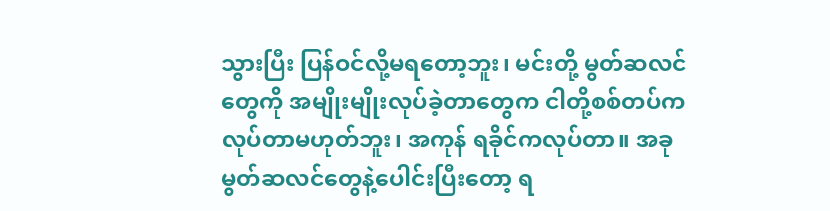သွားပြီး ပြန်ဝင်လို့မရတော့ဘူး၊ မင်းတို့ မွတ်ဆလင်တွေကို အမျိုးမျိုးလုပ်ခဲ့တာတွေက ငါတို့စစ်တပ်က လုပ်တာမဟုတ်ဘူး၊ အကုန် ရခိုင်ကလုပ်တာ။ အခု မွတ်ဆလင်တွေနဲ့ပေါင်းပြီးတော့ ရ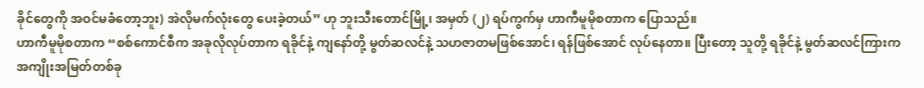ခိုင်တွေကို အဝင်မခံတော့ဘူး) အဲလိုမက်လုံးတွေ ပေးခဲ့တယ်” ဟု ဘူးသီးတောင်မြို့၊ အမှတ် (၂) ရပ်ကွက်မှ ဟာကီမူမိုစတာက ပြောသည်။
ဟာကီမူမိုစတာက “စစ်ကောင်စီက အခုလိုလုပ်တာက ရခိုင်နဲ့ ကျနော်တို့ မွတ်ဆလင်နဲ့ သဟဇာတမဖြစ်အောင်၊ ရန်ဖြစ်အောင် လုပ်နေတာ။ ပြီးတော့ သူတို့ ရခိုင်နဲ့ မွတ်ဆလင်ကြားက အကျိုးအမြတ်တစ်ခု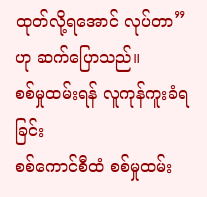ထုတ်လို့ရအောင် လုပ်တာ” ဟု ဆက်ပြောသည်။
စစ်မှုထမ်းရန် လူကုန်ကူးခံရခြင်း
စစ်ကောင်စီထံ စစ်မှုထမ်း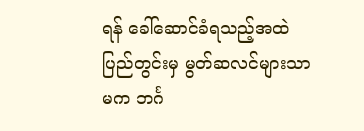ရန် ခေါ်ဆောင်ခံရသည့်အထဲ ပြည်တွင်းမှ မွတ်ဆလင်များသာမက ဘင်္ဂ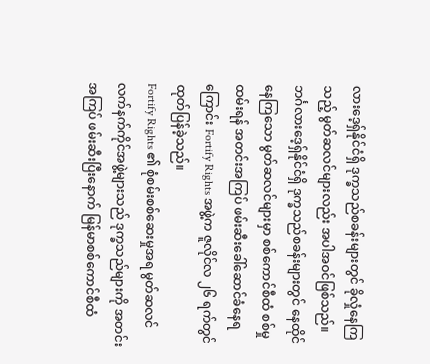လားဒေ့ရှ်နိုင်ငံရှိ ဒုက္ခသည်စခန်းများတွင် ခိုလှုံနေကြသည့် မွတ်ဆလင်များလည်း အပါအဝင်ဖြစ်သည်။
ဘင်္ဂလားဒေ့ရှ်နိုင်ငံရှိ ဒုက္ခသည်စခန်းများတွင် နေထိုင်နေကြသော မွတ်ဆလင်များမှာ စစ်ကောင်စီထံ စစ်မှုထမ်းရန် အတင်းအကြပ် ဖမ်းဆီးခေါ်ဆောင်ခံနေရကြောင်း Fortify Rights အဖွဲ့က ဇူလိုင်လ ၂၆ ရက်တွင် ထုတ်ပြန်ခဲ့သည်။
Fortify Rights ၏ စုံစမ်းစစ်ဆေးမှုအရ မွတ်ဆလင်လက်နက်ကိုင်အဖွဲ့များသည် ဒုက္ခသည်များကို အတင်းအကြပ် ဖမ်းဆီးပြီးနောက် မြန်မာစစ်ကောင်စီထံ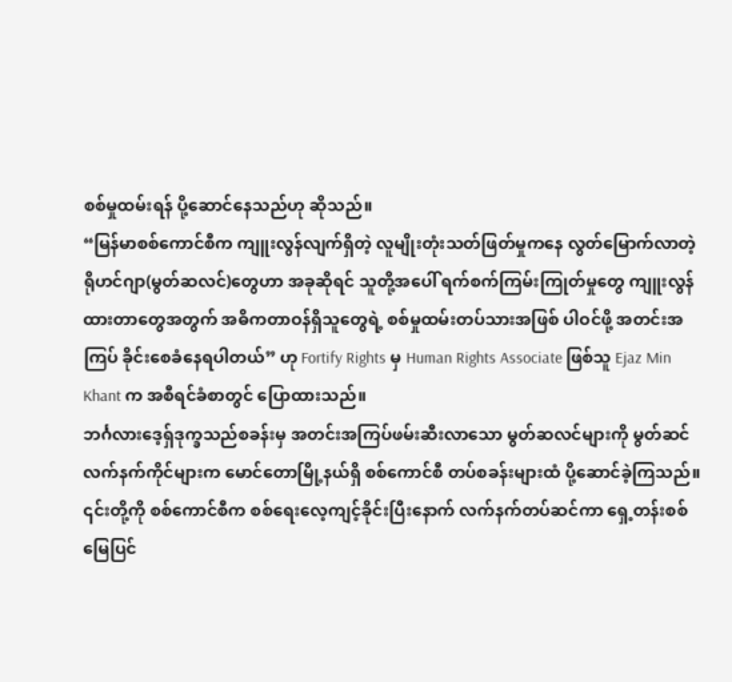စစ်မှုထမ်းရန် ပို့ဆောင်နေသည်ဟု ဆိုသည်။
“မြန်မာစစ်ကောင်စီက ကျူးလွန်လျက်ရှိတဲ့ လူမျိုးတုံးသတ်ဖြတ်မှုကနေ လွတ်မြောက်လာတဲ့ ရိုဟင်ဂျာ(မွတ်ဆလင်)တွေဟာ အခုဆိုရင် သူတို့အပေါ် ရက်စက်ကြမ်းကြုတ်မှုတွေ ကျူးလွန်ထားတာတွေအတွက် အဓိကတာဝန်ရှိသူတွေရဲ့ စစ်မှုထမ်းတပ်သားအဖြစ် ပါဝင်ဖို့ အတင်းအကြပ် ခိုင်းစေခံနေရပါတယ်” ဟု Fortify Rights မှ Human Rights Associate ဖြစ်သူ Ejaz Min Khant က အစီရင်ခံစာတွင် ပြောထားသည်။
ဘင်္ဂလားဒေ့ရှ်ဒုက္ခသည်စခန်းမှ အတင်းအကြပ်ဖမ်းဆီးလာသော မွတ်ဆလင်များကို မွတ်ဆင်လက်နက်ကိုင်များက မောင်တောမြို့နယ်ရှိ စစ်ကောင်စီ တပ်စခန်းများထံ ပို့ဆောင်ခဲ့ကြသည်။ ၎င်းတို့ကို စစ်ကောင်စီက စစ်ရေးလေ့ကျင့်ခိုင်းပြီးနောက် လက်နက်တပ်ဆင်ကာ ရှေ့တန်းစစ်မြေပြင်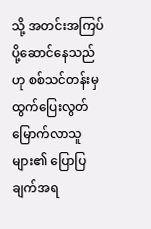သို့ အတင်းအကြပ်ပို့ဆောင်နေသည်ဟု စစ်သင်တန်းမှ ထွက်ပြေးလွတ်မြောက်လာသူများ၏ ပြောပြချက်အရ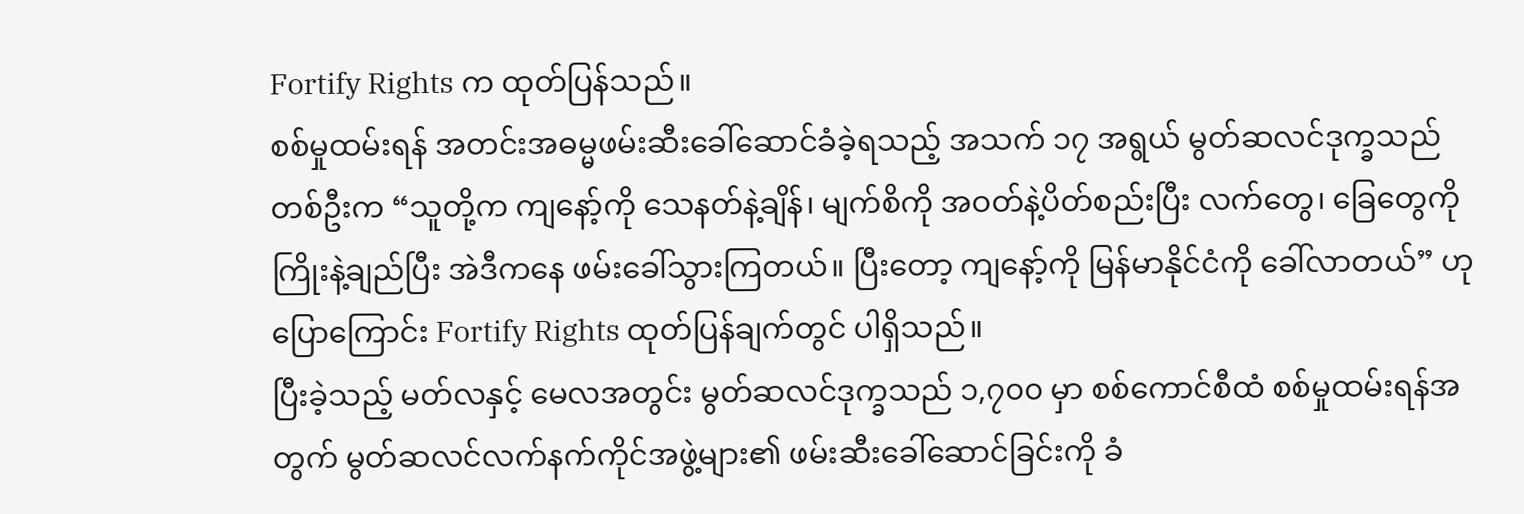Fortify Rights က ထုတ်ပြန်သည်။
စစ်မှုထမ်းရန် အတင်းအဓမ္မဖမ်းဆီးခေါ်ဆောင်ခံခဲ့ရသည့် အသက် ၁၇ အရွယ် မွတ်ဆလင်ဒုက္ခသည်တစ်ဦးက “သူတို့က ကျနော့်ကို သေနတ်နဲ့ချိန်၊ မျက်စိကို အဝတ်နဲ့ပိတ်စည်းပြီး လက်တွေ၊ ခြေတွေကို ကြိုးနဲ့ချည်ပြီး အဲဒီကနေ ဖမ်းခေါ်သွားကြတယ်။ ပြီးတော့ ကျနော့်ကို မြန်မာနိုင်ငံကို ခေါ်လာတယ်” ဟု ပြောကြောင်း Fortify Rights ထုတ်ပြန်ချက်တွင် ပါရှိသည်။
ပြီးခဲ့သည့် မတ်လနှင့် မေလအတွင်း မွတ်ဆလင်ဒုက္ခသည် ၁,၇၀၀ မှာ စစ်ကောင်စီထံ စစ်မှုထမ်းရန်အတွက် မွတ်ဆလင်လက်နက်ကိုင်အဖွဲ့များ၏ ဖမ်းဆီးခေါ်ဆောင်ခြင်းကို ခံ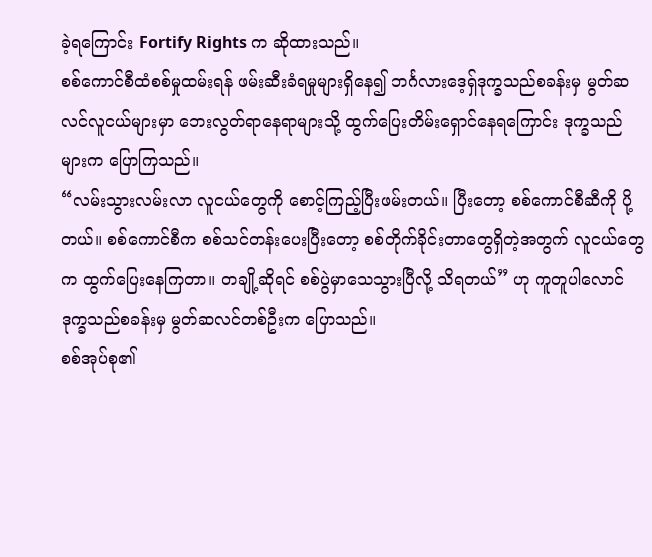ခဲ့ရကြောင်း Fortify Rights က ဆိုထားသည်။
စစ်ကောင်စီထံစစ်မှုထမ်းရန် ဖမ်းဆီးခံရမှုများရှိနေ၍ ဘင်္ဂလားဒေ့ရှ်ဒုက္ခသည်စခန်းမှ မွတ်ဆလင်လူငယ်များမှာ ဘေးလွတ်ရာနေရာများသို့ ထွက်ပြေးတိမ်းရှောင်နေရကြောင်း ဒုက္ခသည်များက ပြောကြသည်။
“လမ်းသွားလမ်းလာ လူငယ်တွေကို စောင့်ကြည့်ပြီးဖမ်းတယ်။ ပြီးတော့ စစ်ကောင်စီဆီကို ပို့တယ်။ စစ်ကောင်စီက စစ်သင်တန်းပေးပြီးတော့ စစ်တိုက်ခိုင်းတာတွေရှိတဲ့အတွက် လူငယ်တွေက ထွက်ပြေးနေကြတာ။ တချို့ဆိုရင် စစ်ပွဲမှာသေသွားပြီလို့ သိရတယ်” ဟု ကူတူပါလောင် ဒုက္ခသည်စခန်းမှ မွတ်ဆလင်တစ်ဦးက ပြောသည်။
စစ်အုပ်စု၏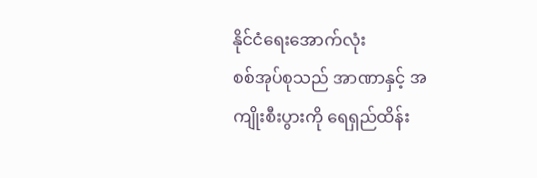နိုင်ငံရေးအောက်လုံး
စစ်အုပ်စုသည် အာဏာနှင့် အကျိုးစီးပွားကို ရေရှည်ထိန်း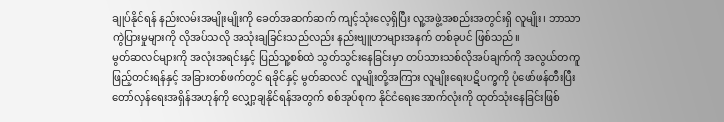ချုပ်နိုင်ရန် နည်းလမ်းအမျိုးမျိုးကို ခေတ်အဆက်ဆက် ကျင့်သုံးလေ့ရှိပြီး လူ့အဖွဲ့အစည်းအတွင်းရှိ လူမျိုး၊ ဘာသာကွဲပြားမှုများကို လိုအပ်သလို အသုံးချခြင်းသည်လည်း နည်းဗျူဟာများအနက် တစ်ခုပင် ဖြစ်သည်။
မွတ်ဆလင်များကို အလုံးအရင်းနှင့် ပြည်သူ့စစ်ထဲ သွတ်သွင်းနေခြင်းမှာ တပ်သားသစ်လိုအပ်ချက်ကို အလွယ်တကူ ဖြည့်တင်းရန်နှင့် အခြားတစ်ဖက်တွင် ရခိုင်နှင့် မွတ်ဆလင် လူမျိုးတို့အကြား လူမျိုးရေးပဋိပက္ခကို ပုံဖော်ဖန်တီးပြီး တော်လှန်ရေးအရှိန်အဟုန်ကို လျှော့ချနိုင်ရန်အတွက် စစ်အုပ်စုက နိုင်ငံရေးအောက်လုံးကို ထုတ်သုံးနေခြင်းဖြစ်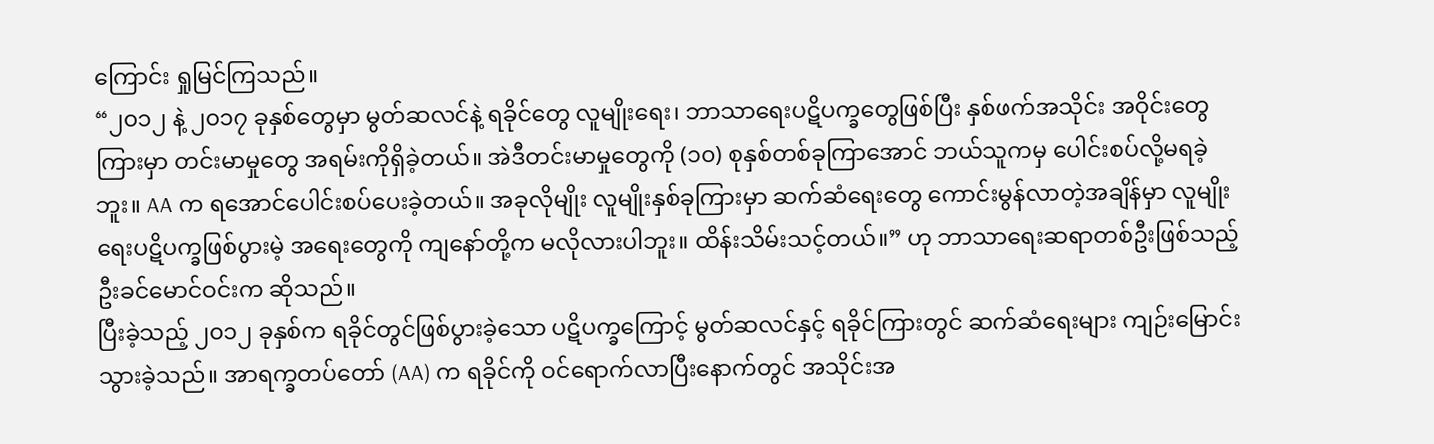ကြောင်း ရှုမြင်ကြသည်။
“၂၀၁၂ နဲ့ ၂၀၁၇ ခုနှစ်တွေမှာ မွတ်ဆလင်နဲ့ ရခိုင်တွေ လူမျိုးရေး၊ ဘာသာရေးပဋိပက္ခတွေဖြစ်ပြီး နှစ်ဖက်အသိုင်း အဝိုင်းတွေကြားမှာ တင်းမာမှုတွေ အရမ်းကိုရှိခဲ့တယ်။ အဲဒီတင်းမာမှုတွေကို (၁၀) စုနှစ်တစ်ခုကြာအောင် ဘယ်သူကမှ ပေါင်းစပ်လို့မရခဲ့ဘူး။ AA က ရအောင်ပေါင်းစပ်ပေးခဲ့တယ်။ အခုလိုမျိုး လူမျိုးနှစ်ခုကြားမှာ ဆက်ဆံရေးတွေ ကောင်းမွန်လာတဲ့အချိန်မှာ လူမျိုးရေးပဋိပက္ခဖြစ်ပွားမဲ့ အရေးတွေကို ကျနော်တို့က မလိုလားပါဘူး။ ထိန်းသိမ်းသင့်တယ်။” ဟု ဘာသာရေးဆရာတစ်ဦးဖြစ်သည့် ဦးခင်မောင်ဝင်းက ဆိုသည်။
ပြီးခဲ့သည့် ၂၀၁၂ ခုနှစ်က ရခိုင်တွင်ဖြစ်ပွားခဲ့သော ပဋိပက္ခကြောင့် မွတ်ဆလင်နှင့် ရခိုင်ကြားတွင် ဆက်ဆံရေးများ ကျဉ်းမြောင်းသွားခဲ့သည်။ အာရက္ခတပ်တော် (AA) က ရခိုင်ကို ဝင်ရောက်လာပြီးနောက်တွင် အသိုင်းအ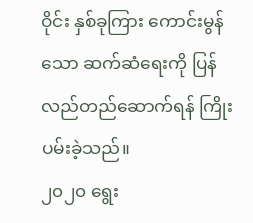ဝိုင်း နှစ်ခုကြား ကောင်းမွန်သော ဆက်ဆံရေးကို ပြန်လည်တည်ဆောက်ရန် ကြိုးပမ်းခဲ့သည်။
၂၀၂၀ ရွေး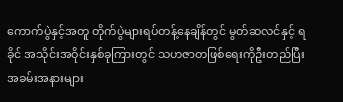ကောက်ပွဲနှင့်အတူ တိုက်ပွဲများရပ်တန့်နေချိန်တွင် မွတ်ဆလင်နှင့် ရခိုင် အသိုင်းအဝိုင်းနှစ်ခုကြားတွင် သဟဇာတဖြစ်ရေးကိုဦးတည်ပြီး အခမ်းအနားများ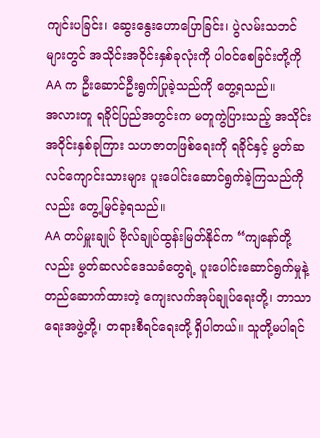ကျင်းပခြင်း၊ ဆွေးနွေးဟောပြောခြင်း၊ ပွဲလမ်းသဘင်များတွင် အသိုင်းအဝိုင်းနှစ်ခုလုံးကို ပါဝင်စေခြင်းတို့ကို AA က ဦးဆောင်ဦးရွက်ပြုခဲ့သည်ကို တွေ့ရသည်။
အလားတူ ရခိုင်ပြည်အတွင်းက မတူကွဲပြားသည့် အသိုင်းအဝိုင်းနှစ်ခုကြား သဟဇာတဖြစ်ရေးကို ရခိုင်နှင့် မွတ်ဆလင်ကျောင်းသားများ ပူးပေါင်းဆောင်ရွက်ခဲ့ကြသည်ကိုလည်း တွေ့မြင်ခဲ့ရသည်။
AA တပ်မှူးချုပ် ဗိုလ်ချုပ်ထွန်းမြတ်နိုင်က “ကျနော်တို့လည်း မွတ်ဆလင်ဒေသခံတွေရဲ့ ပူးပေါင်းဆောင်ရွက်မှုနဲ့ တည်ဆောက်ထားတဲ့ ကျေးလက်အုပ်ချုပ်ရေးတို့၊ ဘာသာရေးအဖွဲ့တို့၊ တရားစီရင်ရေးတို့ ရှိပါတယ်။ သူတို့မပါရင်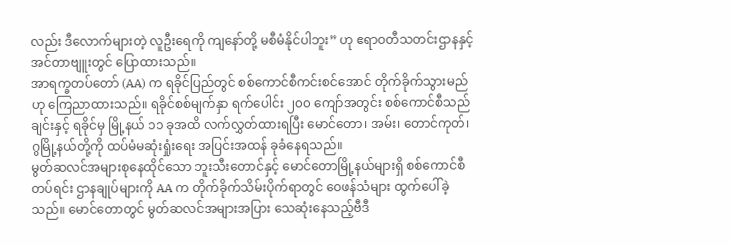လည်း ဒီလောက်များတဲ့ လူဦးရေကို ကျနော်တို့ မစီမံနိုင်ပါဘူး” ဟု ဧရာဝတီသတင်းဌာနနှင့် အင်တာဗျူးတွင် ပြောထားသည်။
အာရက္ခတပ်တော် (AA) က ရခိုင်ပြည်တွင် စစ်ကောင်စီကင်းစင်အောင် တိုက်ခိုက်သွားမည်ဟု ကြေညာထားသည်။ ရခိုင်စစ်မျက်နှာ ရက်ပေါင်း ၂၀၀ ကျော်အတွင်း စစ်ကောင်စီသည် ချင်းနှင့် ရခိုင်မှ မြို့နယ် ၁၁ ခုအထိ လက်လွှတ်ထားရပြီး မောင်တော၊ အမ်း၊ တောင်ကုတ်၊ ဂွမြို့နယ်တို့ကို ထပ်မံမဆုံးရှုံးရေး အပြင်းအထန် ခုခံနေရသည်။
မွတ်ဆလင်အများစုနေထိုင်သော ဘူးသီးတောင်နှင့် မောင်တောမြို့နယ်များရှိ စစ်ကောင်စီတပ်ရင်း ဌာနချုပ်များကို AA က တိုက်ခိုက်သိမ်းပိုက်ရာတွင် ဝေဖန်သံများ ထွက်ပေါ်ခဲ့သည်။ မောင်တောတွင် မွတ်ဆလင်အများအပြား သေဆုံးနေသည့်ဗီဒီ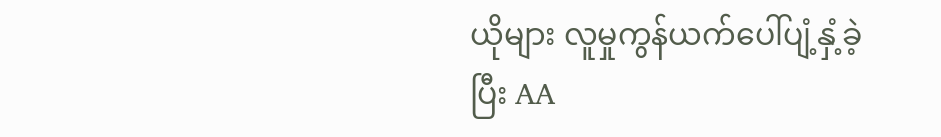ယိုများ လူမှုကွန်ယက်ပေါ်ပျံ့နှံ့ခဲ့ပြီး AA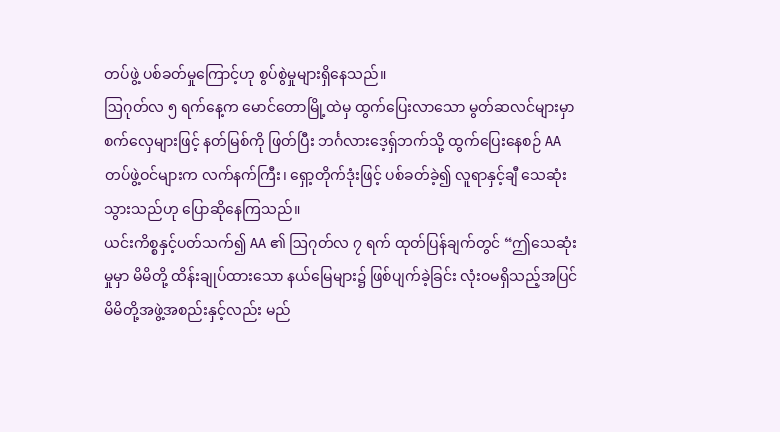တပ်ဖွဲ့ ပစ်ခတ်မှုကြောင့်ဟု စွပ်စွဲမှုများရှိနေသည်။
ဩဂုတ်လ ၅ ရက်နေ့က မောင်တောမြို့ထဲမှ ထွက်ပြေးလာသော မွတ်ဆလင်များမှာ စက်လှေများဖြင့် နတ်မြစ်ကို ဖြတ်ပြီး ဘင်္ဂလားဒေ့ရှ်ဘက်သို့ ထွက်ပြေးနေစဉ် AA တပ်ဖွဲ့ဝင်များက လက်နက်ကြီး၊ ရှော့တိုက်ဒုံးဖြင့် ပစ်ခတ်ခဲ့၍ လူရာနှင့်ချီ သေဆုံးသွားသည်ဟု ပြောဆိုနေကြသည်။
ယင်းကိစ္စနှင့်ပတ်သက်၍ AA ၏ ဩဂုတ်လ ၇ ရက် ထုတ်ပြန်ချက်တွင် “ဤသေဆုံးမှုမှာ မိမိတို့ ထိန်းချုပ်ထားသော နယ်မြေများ၌ ဖြစ်ပျက်ခဲ့ခြင်း လုံးဝမရှိသည့်အပြင် မိမိတို့အဖွဲ့အစည်းနှင့်လည်း မည်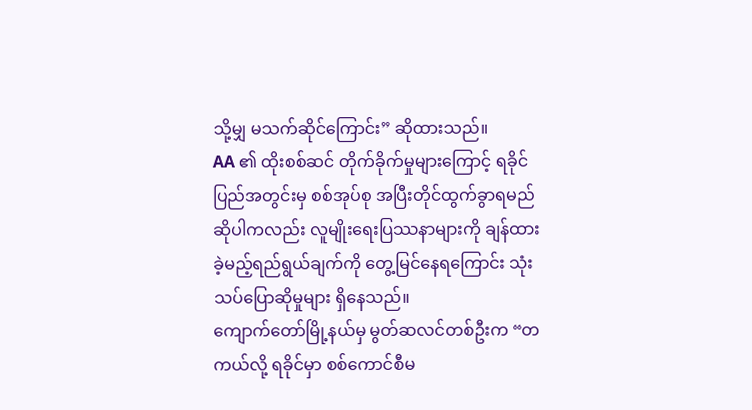သို့မျှ မသက်ဆိုင်ကြောင်း” ဆိုထားသည်။
AA ၏ ထိုးစစ်ဆင် တိုက်ခိုက်မှုများကြောင့် ရခိုင်ပြည်အတွင်းမှ စစ်အုပ်စု အပြီးတိုင်ထွက်ခွာရမည် ဆိုပါကလည်း လူမျိုးရေးပြဿနာများကို ချန်ထားခဲ့မည့်ရည်ရွယ်ချက်ကို တွေ့မြင်နေရကြောင်း သုံးသပ်ပြောဆိုမှုများ ရှိနေသည်။
ကျောက်တော်မြို့နယ်မှ မွတ်ဆလင်တစ်ဦးက “တကယ်လို့ ရခိုင်မှာ စစ်ကောင်စီမ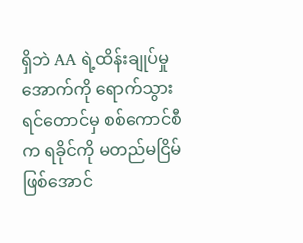ရှိဘဲ AA ရဲ့ထိန်းချုပ်မှုအောက်ကို ရောက်သွားရင်တောင်မှ စစ်ကောင်စီက ရခိုင်ကို မတည်မငြိမ်ဖြစ်အောင်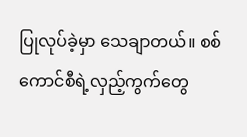ပြုလုပ်ခဲ့မှာ သေချာတယ်။ စစ်ကောင်စီရဲ့လှည့်ကွက်တွေ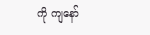ကို ကျနော်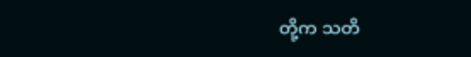တို့က သတိ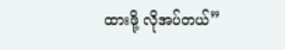ထားဖို့ လိုအပ်တယ်”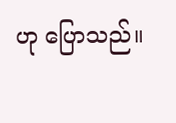ဟု ပြောသည်။